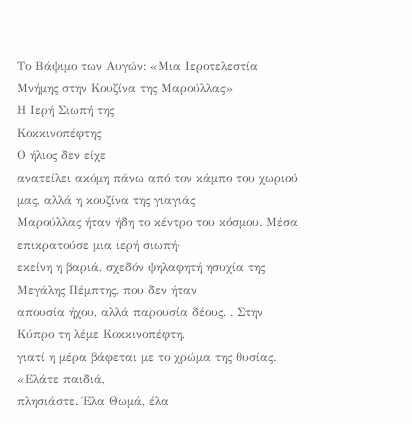Το Βάψιμο των Αυγών: «Μια Ιεροτελεστία Μνήμης στην Κουζίνα της Μαρούλλας»
Η Ιερή Σιωπή της
Κοκκινοπέφτης
Ο ήλιος δεν είχε
ανατείλει ακόμη πάνω από τον κάμπο του χωριού μας, αλλά η κουζίνα της γιαγιάς
Μαρούλλας ήταν ήδη το κέντρο του κόσμου. Μέσα επικρατούσε μια ιερή σιωπή·
εκείνη η βαριά, σχεδόν ψηλαφητή ησυχία της Μεγάλης Πέμπτης, που δεν ήταν
απουσία ήχου, αλλά παρουσία δέους. . Στην Κύπρο τη λέμε Κοκκινοπέφτη,
γιατί η μέρα βάφεται με το χρώμα της θυσίας.
«Ελάτε παιδιά,
πλησιάστε. Έλα Θωμά, έλα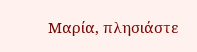Μαρία, πλησιάστε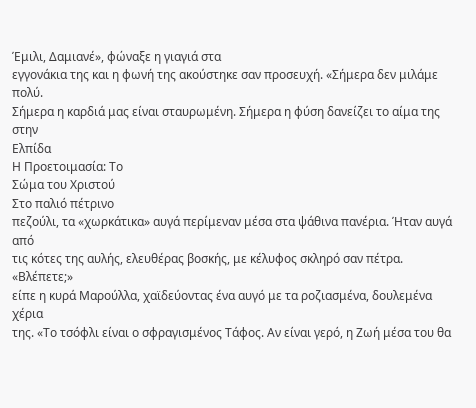Έμιλι, Δαμιανέ», φώναξε η γιαγιά στα
εγγονάκια της και η φωνή της ακούστηκε σαν προσευχή. «Σήμερα δεν μιλάμε πολύ.
Σήμερα η καρδιά μας είναι σταυρωμένη. Σήμερα η φύση δανείζει το αίμα της στην
Ελπίδα
Η Προετοιμασία: Το
Σώμα του Χριστού
Στο παλιό πέτρινο
πεζούλι, τα «χωρκάτικα» αυγά περίμεναν μέσα στα ψάθινα πανέρια. Ήταν αυγά από
τις κότες της αυλής, ελευθέρας βοσκής, με κέλυφος σκληρό σαν πέτρα. «Βλέπετε;»
είπε η κυρά Μαρούλλα, χαϊδεύοντας ένα αυγό με τα ροζιασμένα, δουλεμένα χέρια
της. «Το τσόφλι είναι ο σφραγισμένος Τάφος. Αν είναι γερό, η Ζωή μέσα του θα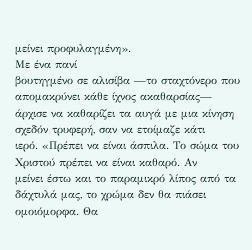μείνει προφυλαγμένη».
Με ένα πανί
βουτηγμένο σε αλισίβα —το σταχτόνερο που απομακρύνει κάθε ίχνος ακαθαρσίας—
άρχισε να καθαρίζει τα αυγά με μια κίνηση σχεδόν τρυφερή, σαν να ετοίμαζε κάτι
ιερό. «Πρέπει να είναι άσπιλα. Το σώμα του Χριστού πρέπει να είναι καθαρό. Αν
μείνει έστω και το παραμικρό λίπος από τα δάχτυλά μας, το χρώμα δεν θα πιάσει
ομοιόμορφα. Θα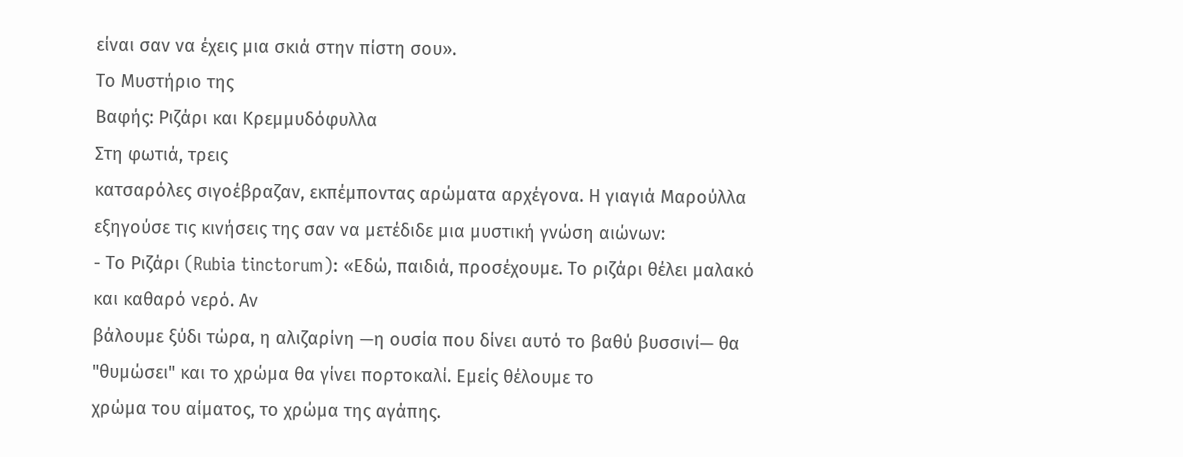είναι σαν να έχεις μια σκιά στην πίστη σου».
Το Μυστήριο της
Βαφής: Ριζάρι και Κρεμμυδόφυλλα
Στη φωτιά, τρεις
κατσαρόλες σιγοέβραζαν, εκπέμποντας αρώματα αρχέγονα. Η γιαγιά Μαρούλλα
εξηγούσε τις κινήσεις της σαν να μετέδιδε μια μυστική γνώση αιώνων:
- Το Ριζάρι (Rubia tinctorum): «Εδώ, παιδιά, προσέχουμε. Το ριζάρι θέλει μαλακό και καθαρό νερό. Αν
βάλουμε ξύδι τώρα, η αλιζαρίνη —η ουσία που δίνει αυτό το βαθύ βυσσινί— θα
"θυμώσει" και το χρώμα θα γίνει πορτοκαλί. Εμείς θέλουμε το
χρώμα του αίματος, το χρώμα της αγάπης.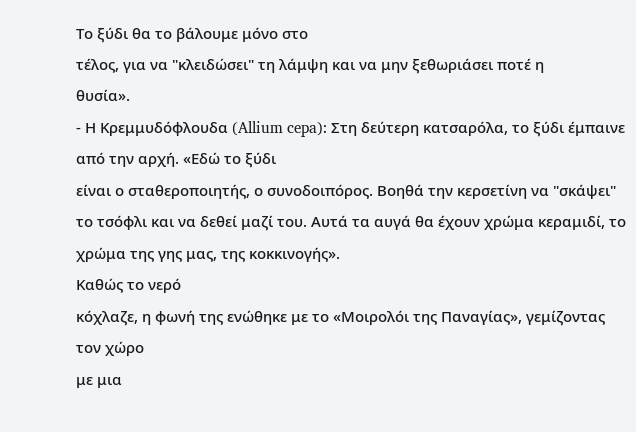Το ξύδι θα το βάλουμε μόνο στο
τέλος, για να "κλειδώσει" τη λάμψη και να μην ξεθωριάσει ποτέ η
θυσία».
- Η Κρεμμυδόφλουδα (Allium cepa): Στη δεύτερη κατσαρόλα, το ξύδι έμπαινε από την αρχή. «Εδώ το ξύδι
είναι ο σταθεροποιητής, ο συνοδοιπόρος. Βοηθά την κερσετίνη να "σκάψει"
το τσόφλι και να δεθεί μαζί του. Αυτά τα αυγά θα έχουν χρώμα κεραμιδί, το
χρώμα της γης μας, της κοκκινογής».
Καθώς το νερό
κόχλαζε, η φωνή της ενώθηκε με το «Μοιρολόι της Παναγίας», γεμίζοντας τον χώρο
με μια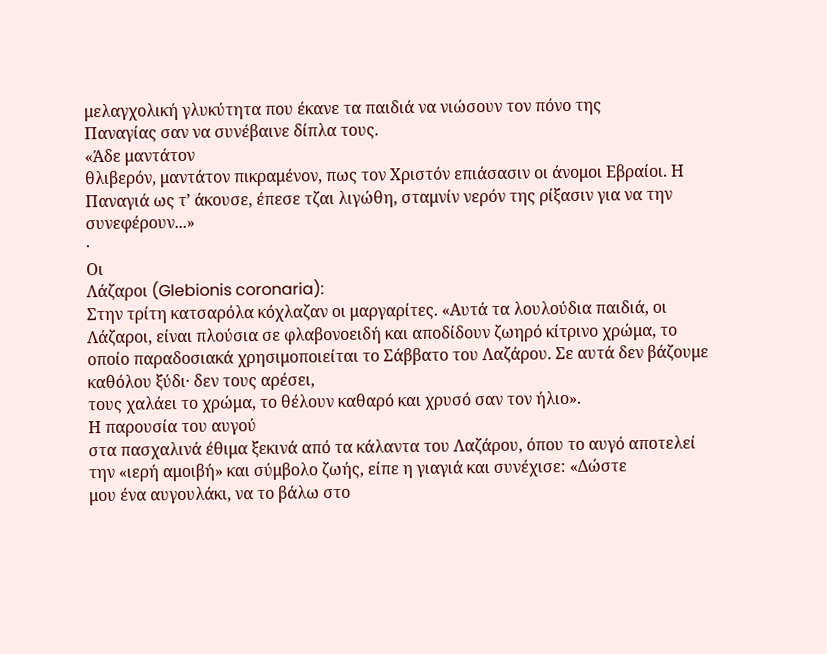μελαγχολική γλυκύτητα που έκανε τα παιδιά να νιώσουν τον πόνο της
Παναγίας σαν να συνέβαινε δίπλα τους.
«Άδε μαντάτον
θλιβερόν, μαντάτον πικραμένον, πως τον Χριστόν επιάσασιν οι άνομοι Εβραίοι. Η
Παναγιά ως τ’ άκουσε, έπεσε τζαι λιγώθη, σταμνίν νερόν της ρίξασιν για να την
συνεφέρουν...»
·
Οι
Λάζαροι (Glebionis coronaria):
Στην τρίτη κατσαρόλα κόχλαζαν οι μαργαρίτες. «Αυτά τα λουλούδια παιδιά, οι
Λάζαροι, είναι πλούσια σε φλαβονοειδή και αποδίδουν ζωηρό κίτρινο χρώμα, το
οποίο παραδοσιακά χρησιμοποιείται το Σάββατο του Λαζάρου. Σε αυτά δεν βάζουμε καθόλου ξύδι· δεν τους αρέσει,
τους χαλάει το χρώμα, το θέλουν καθαρό και χρυσό σαν τον ήλιο».
Η παρουσία του αυγού
στα πασχαλινά έθιμα ξεκινά από τα κάλαντα του Λαζάρου, όπου το αυγό αποτελεί
την «ιερή αμοιβή» και σύμβολο ζωής, είπε η γιαγιά και συνέχισε: «Δώστε
μου ένα αυγουλάκι, να το βάλω στο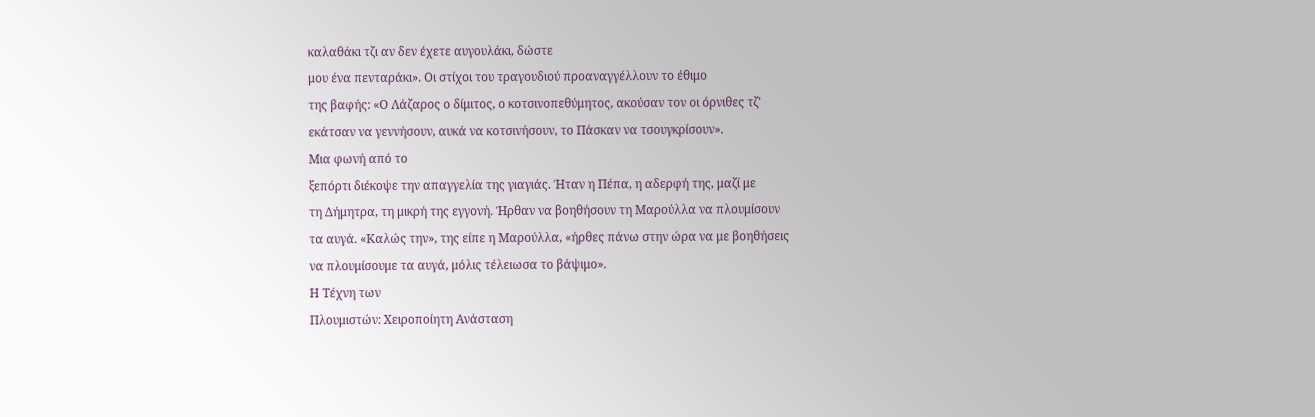καλαθάκι τζι αν δεν έχετε αυγουλάκι, δώστε
μου ένα πενταράκι». Οι στίχοι του τραγουδιού προαναγγέλλουν το έθιμο
της βαφής: «Ο Λάζαρος ο δίμιτος, ο κοτσινοπεθύμητος, ακούσαν τον οι όρνιθες τζ'
εκάτσαν να γεννήσουν, αυκά να κοτσινήσουν, το Πάσκαν να τσουγκρίσουν».
Μια φωνή από το
ξεπόρτι διέκοψε την απαγγελία της γιαγιάς. Ήταν η Πέπα, η αδερφή της, μαζί με
τη Δήμητρα, τη μικρή της εγγονή. Ήρθαν να βοηθήσουν τη Μαρούλλα να πλουμίσουν
τα αυγά. «Καλώς την», της είπε η Μαρούλλα, «ήρθες πάνω στην ώρα να με βοηθήσεις
να πλουμίσουμε τα αυγά, μόλις τέλειωσα το βάψιμο».
Η Τέχνη των
Πλουμιστών: Χειροποίητη Ανάσταση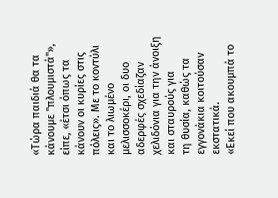«Τώρα παιδιά θα τα
κάνουμε "πλουμιστά"»,
είπε, «έτσι όπως τα κάνουν οι κυρίες στις πόλεις». Με το κοντύλι και το λιωμένο
μελισσοκέρι, οι δυο αδερφές σχεδίαζαν χελιδόνια για την άνοιξη και σταυρούς για
τη θυσία, καθώς τα εγγονάκια κοιτούσαν εκστατικά.
«Εκεί που ακουμπά το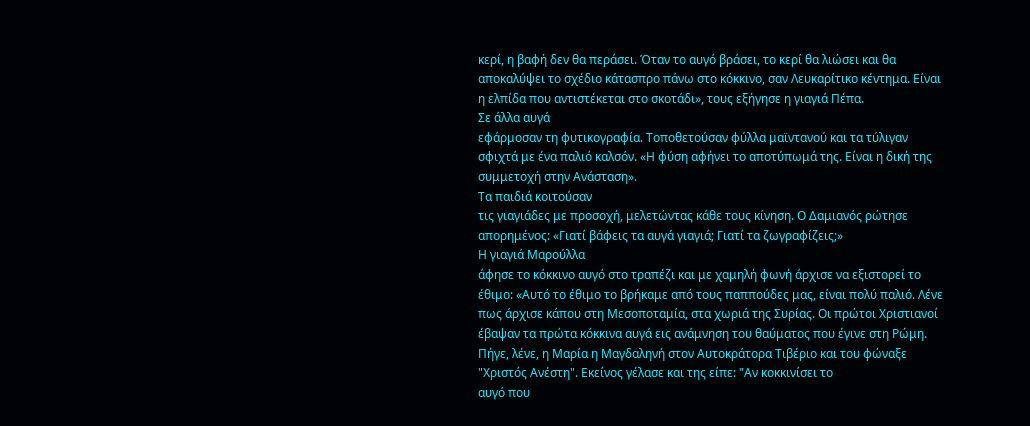κερί, η βαφή δεν θα περάσει. Όταν το αυγό βράσει, το κερί θα λιώσει και θα
αποκαλύψει το σχέδιο κάτασπρο πάνω στο κόκκινο, σαν Λευκαρίτικο κέντημα. Είναι
η ελπίδα που αντιστέκεται στο σκοτάδι», τους εξήγησε η γιαγιά Πέπα.
Σε άλλα αυγά
εφάρμοσαν τη φυτικογραφία. Τοποθετούσαν φύλλα μαϊντανού και τα τύλιγαν
σφιχτά με ένα παλιό καλσόν. «Η φύση αφήνει το αποτύπωμά της. Είναι η δική της
συμμετοχή στην Ανάσταση».
Τα παιδιά κοιτούσαν
τις γιαγιάδες με προσοχή, μελετώντας κάθε τους κίνηση. Ο Δαμιανός ρώτησε
απορημένος: «Γιατί βάφεις τα αυγά γιαγιά; Γιατί τα ζωγραφίζεις;»
Η γιαγιά Μαρούλλα
άφησε το κόκκινο αυγό στο τραπέζι και με χαμηλή φωνή άρχισε να εξιστορεί το
έθιμο: «Αυτό το έθιμο το βρήκαμε από τους παππούδες μας, είναι πολύ παλιό. Λένε
πως άρχισε κάπου στη Μεσοποταμία, στα χωριά της Συρίας. Οι πρώτοι Χριστιανοί
έβαψαν τα πρώτα κόκκινα αυγά εις ανάμνηση του θαύματος που έγινε στη Ρώμη.
Πήγε, λένε, η Μαρία η Μαγδαληνή στον Αυτοκράτορα Τιβέριο και του φώναξε
"Χριστός Ανέστη". Εκείνος γέλασε και της είπε: "Αν κοκκινίσει το
αυγό που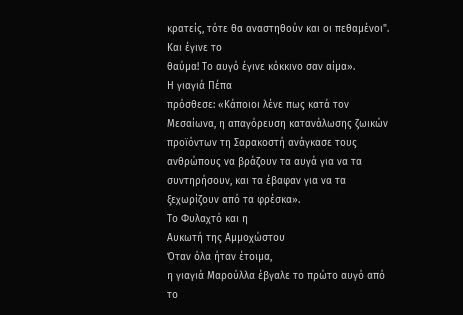κρατείς, τότε θα αναστηθούν και οι πεθαμένοι". Και έγινε το
θαύμα! Το αυγό έγινε κόκκινο σαν αίμα».
Η γιαγιά Πέπα
πρόσθεσε: «Κάποιοι λένε πως κατά τον Μεσαίωνα, η απαγόρευση κατανάλωσης ζωικών
προϊόντων τη Σαρακοστή ανάγκασε τους ανθρώπους να βράζουν τα αυγά για να τα
συντηρήσουν, και τα έβαφαν για να τα ξεχωρίζουν από τα φρέσκα».
Το Φυλαχτό και η
Αυκωτή της Αμμοχώστου
Όταν όλα ήταν έτοιμα,
η γιαγιά Μαρούλλα έβγαλε το πρώτο αυγό από το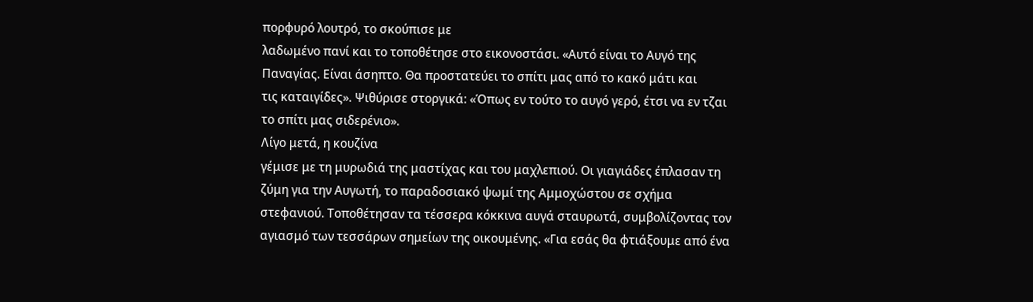πορφυρό λουτρό, το σκούπισε με
λαδωμένο πανί και το τοποθέτησε στο εικονοστάσι. «Αυτό είναι το Αυγό της
Παναγίας. Είναι άσηπτο. Θα προστατεύει το σπίτι μας από το κακό μάτι και
τις καταιγίδες». Ψιθύρισε στοργικά: «Όπως εν τούτο το αυγό γερό, έτσι να εν τζαι
το σπίτι μας σιδερένιο».
Λίγο μετά, η κουζίνα
γέμισε με τη μυρωδιά της μαστίχας και του μαχλεπιού. Οι γιαγιάδες έπλασαν τη
ζύμη για την Αυγωτή, το παραδοσιακό ψωμί της Αμμοχώστου σε σχήμα
στεφανιού. Τοποθέτησαν τα τέσσερα κόκκινα αυγά σταυρωτά, συμβολίζοντας τον
αγιασμό των τεσσάρων σημείων της οικουμένης. «Για εσάς θα φτιάξουμε από ένα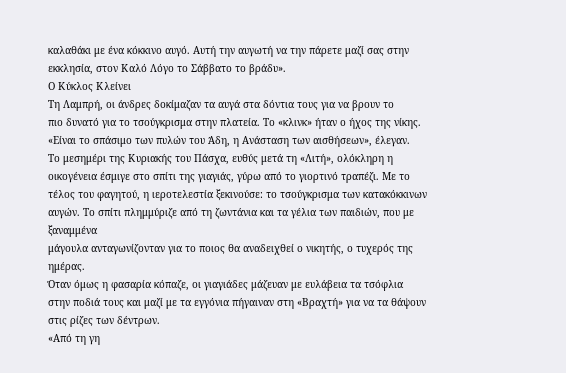καλαθάκι με ένα κόκκινο αυγό. Αυτή την αυγωτή να την πάρετε μαζί σας στην
εκκλησία, στον Καλό Λόγο το Σάββατο το βράδυ».
Ο Κύκλος Κλείνει
Τη Λαμπρή, οι άνδρες δοκίμαζαν τα αυγά στα δόντια τους για να βρουν το
πιο δυνατό για το τσούγκρισμα στην πλατεία. Το «κλινκ» ήταν ο ήχος της νίκης.
«Είναι το σπάσιμο των πυλών του Άδη, η Ανάσταση των αισθήσεων», έλεγαν.
Το μεσημέρι της Κυριακής του Πάσχα, ευθύς μετά τη «Λιτή», ολόκληρη η
οικογένεια έσμιγε στο σπίτι της γιαγιάς, γύρω από το γιορτινό τραπέζι. Με το
τέλος του φαγητού, η ιεροτελεστία ξεκινούσε: το τσούγκρισμα των κατακόκκινων
αυγών. Το σπίτι πλημμύριζε από τη ζωντάνια και τα γέλια των παιδιών, που με ξαναμμένα
μάγουλα ανταγωνίζονταν για το ποιος θα αναδειχθεί ο νικητής, ο τυχερός της
ημέρας.
Όταν όμως η φασαρία κόπαζε, οι γιαγιάδες μάζευαν με ευλάβεια τα τσόφλια
στην ποδιά τους και μαζί με τα εγγόνια πήγαιναν στη «Βραχτή» για να τα θάψουν
στις ρίζες των δέντρων.
«Από τη γη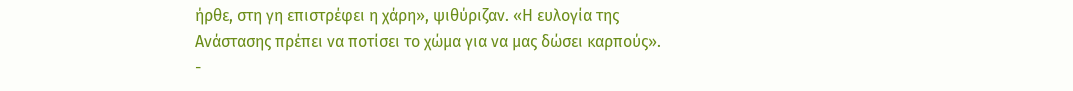ήρθε, στη γη επιστρέφει η χάρη», ψιθύριζαν. «Η ευλογία της
Ανάστασης πρέπει να ποτίσει το χώμα για να μας δώσει καρπούς».
-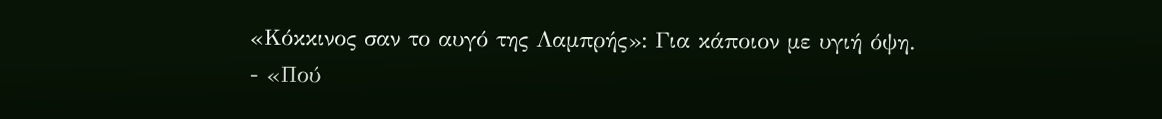«Κόκκινος σαν το αυγό της Λαμπρής»: Για κάποιον με υγιή όψη.
- «Πού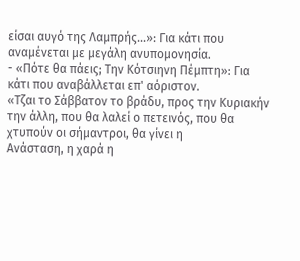είσαι αυγό της Λαμπρής...»: Για κάτι που αναμένεται με μεγάλη ανυπομονησία.
- «Πότε θα πάεις; Την Κότσιηνη Πέμπτη»: Για κάτι που αναβάλλεται επ' αόριστον.
«Τζαι το Σάββατον το βράδυ, προς την Κυριακήν
την άλλη, που θα λαλεί ο πετεινός, που θα χτυπούν οι σήμαντροι, θα γίνει η
Ανάσταση, η χαρά η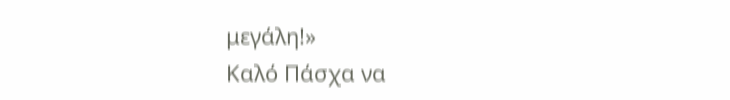μεγάλη!»
Καλό Πάσχα να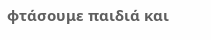φτάσουμε παιδιά και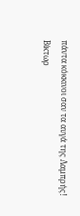πάντα κόκκινοι σαν τα αυγά της Λαμπρής!
Βίκτωρ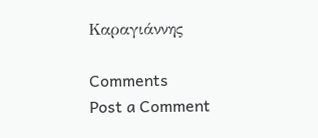Καραγιάννης

Comments
Post a Comment